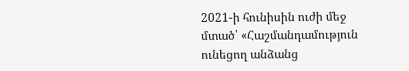2021-ի հունիսին ուժի մեջ մտած՝ «Հաշմանդամություն ունեցող անձանց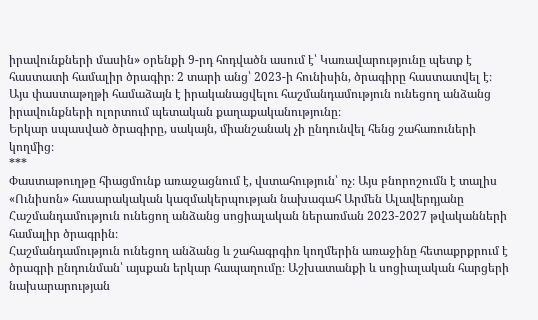իրավունքների մասին» օրենքի 9-րդ հոդվածն ասում է՝ Կառավարությունը պետք է հաստատի համալիր ծրագիր։ 2 տարի անց՝ 2023-ի հունիսին, ծրագիրը հաստատվել է։ Այս փաստաթղթի համաձայն է իրականացվելու հաշմանդամություն ունեցող անձանց իրավունքների ոլորտում պետական քաղաքականությունը։
Երկար սպասված ծրագիրը, սակայն, միանշանակ չի ընդունվել հենց շահառուների կողմից։
***
Փաստաթուղթը հիացմունք առաջացնում է, վստահություն՝ ոչ։ Այս բնորոշումն է տալիս «Ունիսոն» հասարակական կազմակերպության նախագահ Արմեն Ալավերդյանը Հաշմանդամություն ունեցող անձանց սոցիալական ներառման 2023-2027 թվականների համալիր ծրագրին։
Հաշմանդամություն ունեցող անձանց և շահագրգիռ կողմերին առաջինը հետաքրքրում է ծրագրի ընդունման՝ այսքան երկար հապաղումը։ Աշխատանքի և սոցիալական հարցերի նախարարության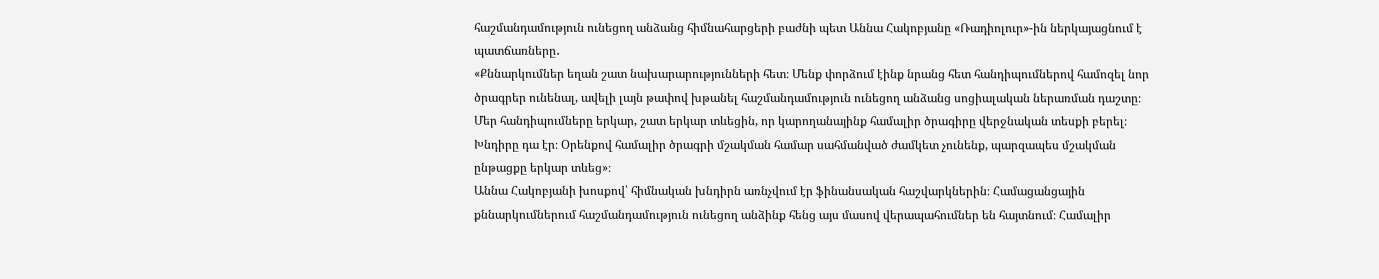հաշմանդամություն ունեցող անձանց հիմնահարցերի բաժնի պետ Աննա Հակոբյանը «Ռադիոլուր»-ին ներկայացնում է պատճառները․
«Քննարկումներ եղան շատ նախարարությունների հետ։ Մենք փորձում էինք նրանց հետ հանդիպումներով համոզել նոր ծրագրեր ունենալ, ավելի լայն թափով խթանել հաշմանդամություն ունեցող անձանց սոցիալական ներառման դաշտը։ Մեր հանդիպումները երկար, շատ երկար տևեցին, որ կարողանայինք համալիր ծրագիրը վերջնական տեսքի բերել։ Խնդիրը դա էր։ Օրենքով համալիր ծրագրի մշակման համար սահմանված ժամկետ չունենք, պարզապես մշակման ընթացքը երկար տևեց»։
Աննա Հակոբյանի խոսքով՝ հիմնական խնդիրն առնչվում էր ֆինանսական հաշվարկներին։ Համացանցային քննարկումներում հաշմանդամություն ունեցող անձինք հենց այս մասով վերապահումներ են հայտնում։ Համալիր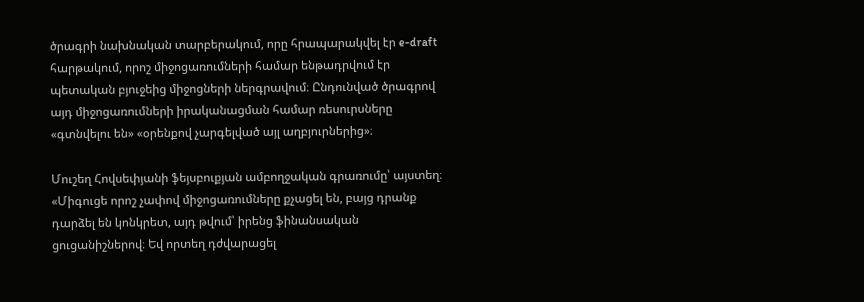ծրագրի նախնական տարբերակում, որը հրապարակվել էր e-draft հարթակում, որոշ միջոցառումների համար ենթադրվում էր պետական բյուջեից միջոցների ներգրավում։ Ընդունված ծրագրով այդ միջոցառումների իրականացման համար ռեսուրսները «գտնվելու են» «օրենքով չարգելված այլ աղբյուրներից»։

Մուշեղ Հովսեփյանի ֆեյսբուքյան ամբողջական գրառումը՝ այստեղ։
«Միգուցե որոշ չափով միջոցառումները քչացել են, բայց դրանք դարձել են կոնկրետ, այդ թվում՝ իրենց ֆինանսական ցուցանիշներով։ Եվ որտեղ դժվարացել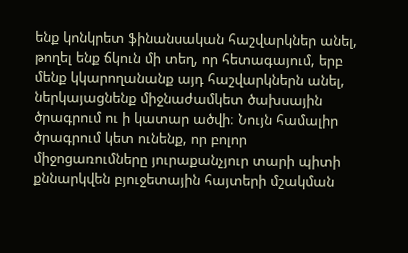ենք կոնկրետ ֆինանսական հաշվարկներ անել, թողել ենք ճկուն մի տեղ, որ հետագայում, երբ մենք կկարողանանք այդ հաշվարկներն անել, ներկայացնենք միջնաժամկետ ծախսային ծրագրում ու ի կատար ածվի։ Նույն համալիր ծրագրում կետ ունենք, որ բոլոր միջոցառումները յուրաքանչյուր տարի պիտի քննարկվեն բյուջետային հայտերի մշակման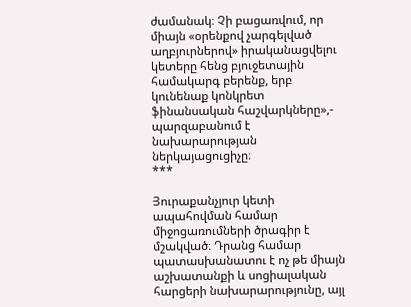ժամանակ։ Չի բացառվում, որ միայն «օրենքով չարգելված աղբյուրներով» իրականացվելու կետերը հենց բյուջետային համակարգ բերենք, երբ կունենաք կոնկրետ ֆինանսական հաշվարկները»,- պարզաբանում է նախարարության ներկայացուցիչը։
***

Յուրաքանչյուր կետի ապահովման համար միջոցառումների ծրագիր է մշակված։ Դրանց համար պատասխանատու է ոչ թե միայն աշխատանքի և սոցիալական հարցերի նախարարությունը, այլ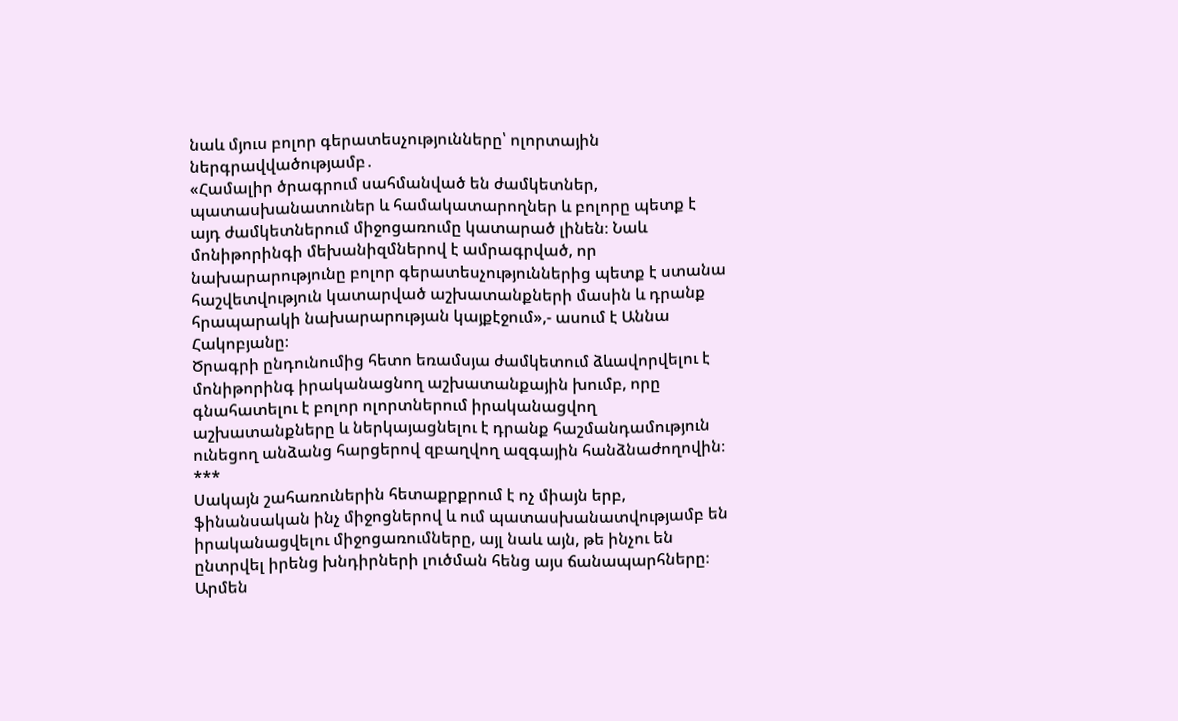նաև մյուս բոլոր գերատեսչությունները՝ ոլորտային ներգրավվածությամբ․
«Համալիր ծրագրում սահմանված են ժամկետներ, պատասխանատուներ և համակատարողներ և բոլորը պետք է այդ ժամկետներում միջոցառումը կատարած լինեն։ Նաև մոնիթորինգի մեխանիզմներով է ամրագրված, որ նախարարությունը բոլոր գերատեսչություններից պետք է ստանա հաշվետվություն կատարված աշխատանքների մասին և դրանք հրապարակի նախարարության կայքէջում»,- ասում է Աննա Հակոբյանը։
Ծրագրի ընդունումից հետո եռամսյա ժամկետում ձևավորվելու է մոնիթորինգ իրականացնող աշխատանքային խումբ, որը գնահատելու է բոլոր ոլորտներում իրականացվող աշխատանքները և ներկայացնելու է դրանք հաշմանդամություն ունեցող անձանց հարցերով զբաղվող ազգային հանձնաժողովին։
***
Սակայն շահառուներին հետաքրքրում է ոչ միայն երբ, ֆինանսական ինչ միջոցներով և ում պատասխանատվությամբ են իրականացվելու միջոցառումները, այլ նաև այն, թե ինչու են ընտրվել իրենց խնդիրների լուծման հենց այս ճանապարհները։ Արմեն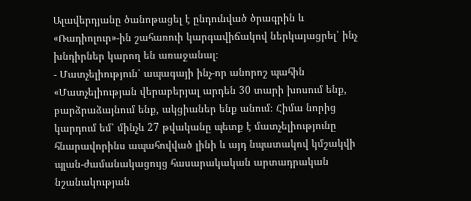Ալավերդյանը ծանոթացել է ընդունված ծրագրին և «Ռադիոլուր»-ին շահառուի կարգավիճակով ներկայացրել՝ ինչ խնդիրներ կարող են առաջանալ։
- Մատչելիություն՝ ապագայի ինչ-որ անորոշ պահին
«Մատչելիության վերաբերյալ արդեն 30 տարի խոսում ենք, բարձրաձայնում ենք, ակցիաներ ենք անում։ Հիմա նորից կարդում եմ՝ մինչև 27 թվականը պետք է մատչելիությունը հնարավորինս ապահովված լինի և այդ նպատակով կմշակվի պլան-ժամանակացույց հասարակական արտադրական նշանակության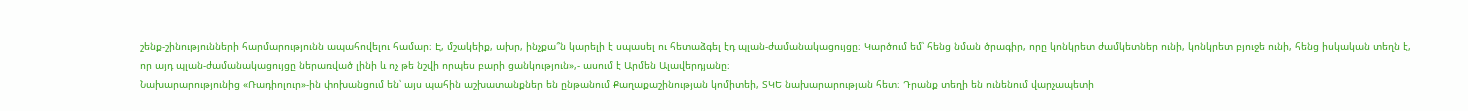շենք-շինությունների հարմարությունն ապահովելու համար։ Է, մշակեիք, ախր, ինչքա՞ն կարելի է սպասել ու հետաձգել էդ պլան-ժամանակացույցը։ Կարծում եմ՝ հենց նման ծրագիր, որը կոնկրետ ժամկետներ ունի, կոնկրետ բյուջե ունի, հենց իսկական տեղն է, որ այդ պլան-ժամանակացույցը ներառված լինի և ոչ թե նշվի որպես բարի ցանկություն»,- ասում է Արմեն Ալավերդյանը։
Նախարարությունից «Ռադիոլուր»-ին փոխանցում են՝ այս պահին աշխատանքներ են ընթանում Քաղաքաշինության կոմիտեի, ՏԿԵ նախարարության հետ։ Դրանք տեղի են ունենում վարչապետի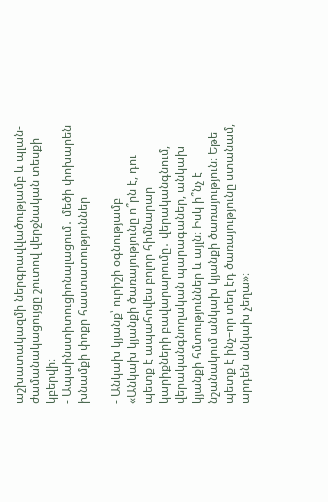աշխատակազմի ներգրավվածությամբ և պլան-ժամանակացույցը շուտով վերջնական տեսքի կբերվի։
- Ապաինստիտուցիոնալացում․ մեծի փոխարեն խնամքի փոքր հաստատություններ

- Անկախ կյանք՝ ուրիշի օգնությամբ
«Անկախ կյանքի ծառայությունը ո՞րն է, դու պետք է ապահովես բոլոր հիմնարար կարիքների բավարարումը․ վերականգնում, վերականգնողական պարագաներ, անկախ կյանքի հմտություններ և այլն։ Իսկ ի՞նչ է նշանակում անկախ կյանքի ծառայություն։ Եթե պետք է ինչ–որ տեղ էդ ծառայությունը ստանամ, արդեն անկախ չեղա»։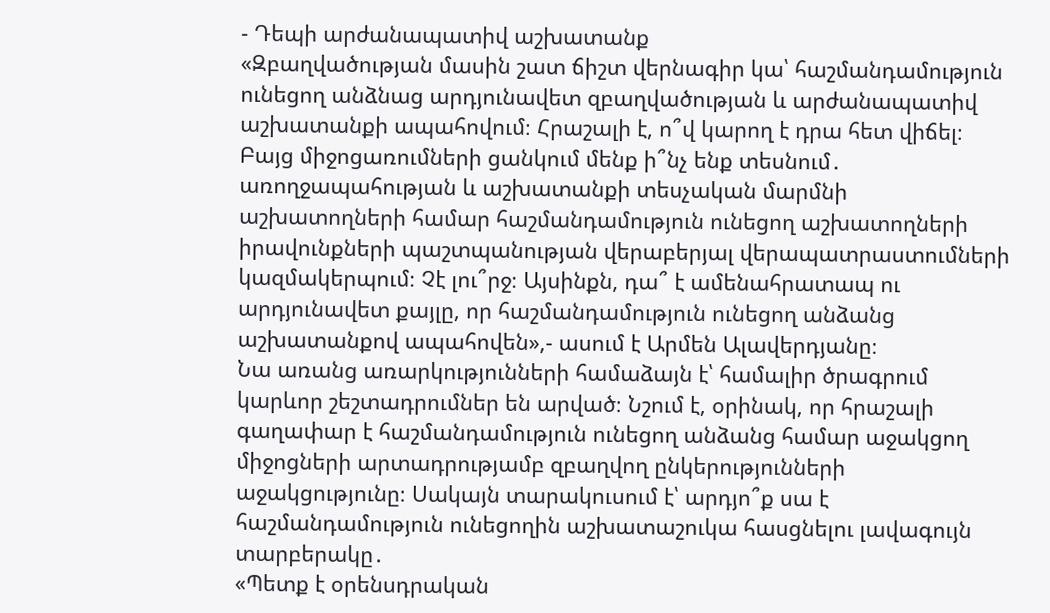- Դեպի արժանապատիվ աշխատանք
«Զբաղվածության մասին շատ ճիշտ վերնագիր կա՝ հաշմանդամություն ունեցող անձնաց արդյունավետ զբաղվածության և արժանապատիվ աշխատանքի ապահովում։ Հրաշալի է, ո՞վ կարող է դրա հետ վիճել։ Բայց միջոցառումների ցանկում մենք ի՞նչ ենք տեսնում․ առողջապահության և աշխատանքի տեսչական մարմնի աշխատողների համար հաշմանդամություն ունեցող աշխատողների իրավունքների պաշտպանության վերաբերյալ վերապատրաստումների կազմակերպում։ Չէ լու՞րջ։ Այսինքն, դա՞ է ամենահրատապ ու արդյունավետ քայլը, որ հաշմանդամություն ունեցող անձանց աշխատանքով ապահովեն»,- ասում է Արմեն Ալավերդյանը։
Նա առանց առարկությունների համաձայն է՝ համալիր ծրագրում կարևոր շեշտադրումներ են արված։ Նշում է, օրինակ, որ հրաշալի գաղափար է հաշմանդամություն ունեցող անձանց համար աջակցող միջոցների արտադրությամբ զբաղվող ընկերությունների աջակցությունը։ Սակայն տարակուսում է՝ արդյո՞ք սա է հաշմանդամություն ունեցողին աշխատաշուկա հասցնելու լավագույն տարբերակը․
«Պետք է օրենսդրական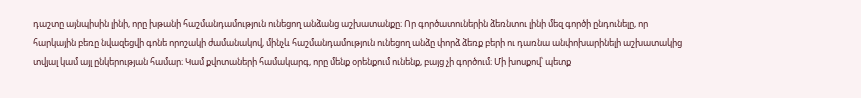դաշտը այնպիսին լինի, որը խթանի հաշմանդամություն ունեցող անձանց աշխատանքը։ Որ գործատուներին ձեռնտու լինի մեզ գործի ընդունելը, որ հարկային բեռը նվազեցվի գոնե որոշակի ժամանակով, մինչև հաշմանդամություն ունեցող անձը փորձ ձեռք բերի ու դառնա անփոխարինելի աշխատակից տվյալ կամ այլ ընկերության համար։ Կամ քվոտաների համակարգ, որը մենք օրենքում ունենք, բայց չի գործում։ Մի խոսքով՝ պետք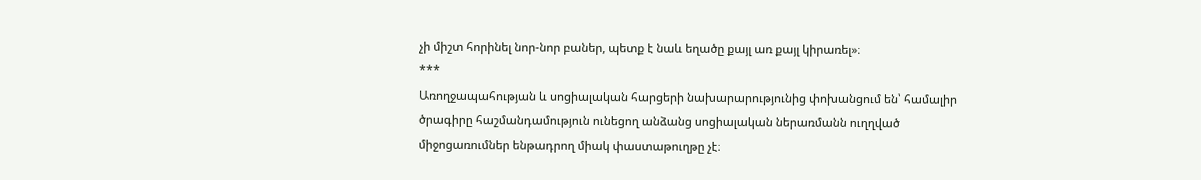չի միշտ հորինել նոր-նոր բաներ, պետք է նաև եղածը քայլ առ քայլ կիրառել»։
***
Առողջապահության և սոցիալական հարցերի նախարարությունից փոխանցում են՝ համալիր ծրագիրը հաշմանդամություն ունեցող անձանց սոցիալական ներառմանն ուղղված միջոցառումներ ենթադրող միակ փաստաթուղթը չէ։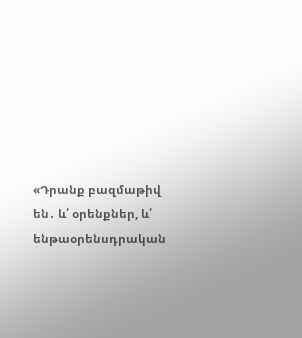«Դրանք բազմաթիվ են․ և՛ օրենքներ, և՛ ենթաօրենսդրական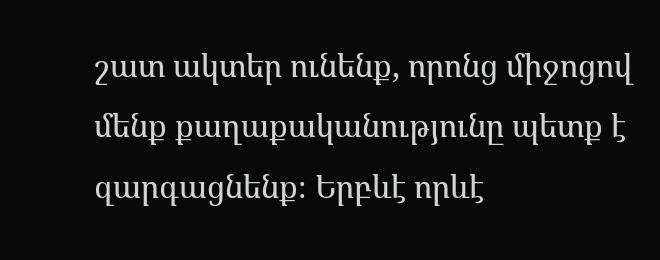շատ ակտեր ունենք, որոնց միջոցով մենք քաղաքականությունը պետք է զարգացնենք։ Երբևէ որևէ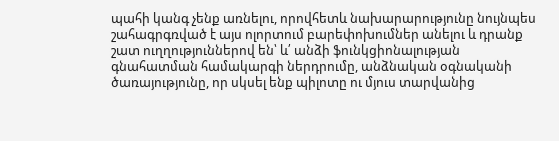պահի կանգ չենք առնելու, որովհետև նախարարությունը նույնպես շահագրգռված է այս ոլորտում բարեփոխումներ անելու և դրանք շատ ուղղություններով են՝ և՛ անձի ֆունկցիոնալության գնահատման համակարգի ներդրումը, անձնական օգնականի ծառայությունը, որ սկսել ենք պիլոտը ու մյուս տարվանից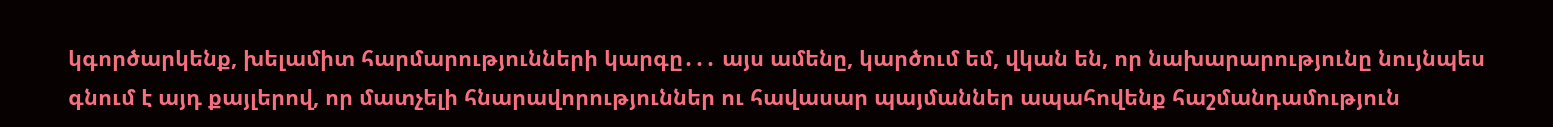կգործարկենք, խելամիտ հարմարությունների կարգը․․․ այս ամենը, կարծում եմ, վկան են, որ նախարարությունը նույնպես գնում է այդ քայլերով, որ մատչելի հնարավորություններ ու հավասար պայմաններ ապահովենք հաշմանդամություն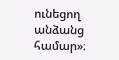ունեցող անձանց համար»։